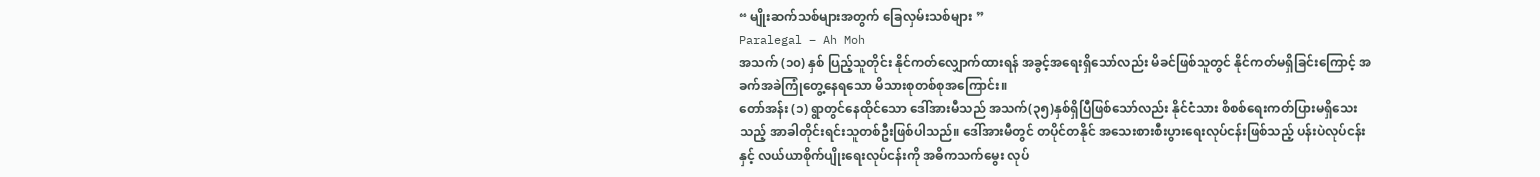“ မျိုးဆက်သစ်များအတွက် ခြေလှမ်းသစ်များ ”
Paralegal – Ah Moh
အသက် (၁၀) နှစ် ပြည့်သူတိုင်း နိုင်ကတ်လျှောက်ထားရန် အခွင့်အရေးရှိသော်လည်း မိခင်ဖြစ်သူတွင် နိုင်ကတ်မရှိခြင်းကြောင့် အခက်အခဲကြုံတွေ့နေရသော မိသားစုတစ်စုအကြောင်း။
တော်အန်း (၁) ရွာတွင်နေထိုင်သော ဒေါ်အားမီသည် အသက်(၃၅)နှစ်ရှိပြီဖြစ်သော်လည်း နိုင်ငံသား စိစစ်ရေးကတ်ပြားမရှိသေးသည့် အာခါတိုင်းရင်းသူတစ်ဦးဖြစ်ပါသည်။ ဒေါ်အားမီတွင် တပိုင်တနိုင် အသေးစားစီးပွားရေးလုပ်ငန်းဖြစ်သည့် ပန်းပဲလုပ်ငန်းနှင့် လယ်ယာစိုက်ပျိုးရေးလုပ်ငန်းကို အဓိကသက်မွေး လုပ်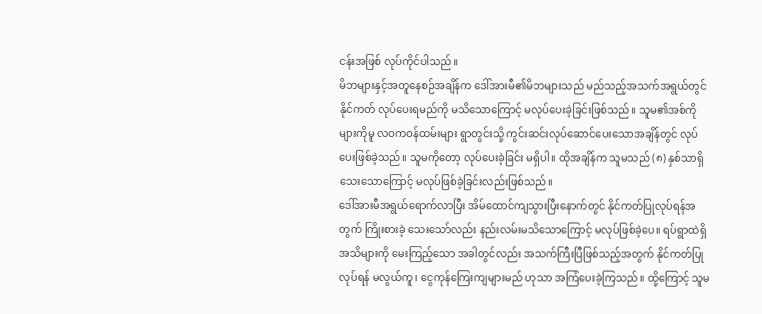ငန်းအဖြစ် လုပ်ကိုင်ပါသည်။
မိဘများနှင့်အတူနေစဉ်အချိန်က ဒေါ်အားမီ၏မိဘများသည် မည်သည့်အသက်အရွယ်တွင် နိုင်ကတ် လုပ်ပေးရမည်ကို မသိသောကြောင့် မလုပ်ပေးခဲ့ခြင်းဖြစ်သည်။ သူမ၏အစ်ကိုများကိုမူ လဝကဝန်ထမ်းများ ရွာတွင်းသို့ ကွင်းဆင်းလုပ်ဆောင်ပေးသောအချိန်တွင် လုပ်ပေးဖြစ်ခဲ့သည်။ သူမကိုတော့ လုပ်ပေးခဲ့ခြင်း မရှိပါ။ ထိုအချိန်က သူမသည် (၈) နှစ်သာရှိသေးသောကြောင့် မလုပ်ဖြစ်ခဲ့ခြင်းလည်းဖြစ်သည်။
ဒေါ်အားမီအရွယ်ရောက်လာပြီး အိမ်ထောင်ကျသွားပြီးနောက်တွင် နိုင်ကတ်ပြုလုပ်ရန်အတွက် ကြိုးစားခဲ့ သေးသော်လည်း နည်းလမ်းမသိသောကြောင့် မလုပ်ဖြစ်ခဲ့ပေ။ ရပ်ရွာထဲရှိအသိများကို မေးကြည့်သော အခါတွင်လည်း အသက်ကြီးပြီဖြစ်သည့်အတွက် နိုင်ကတ်ပြုလုပ်ရန် မလွယ်ကူ၊ ငွေကုန်ကြေးကျများမည် ဟုသာ အကြံပေးခဲ့ကြသည်။ ထို့ကြောင့် သူမ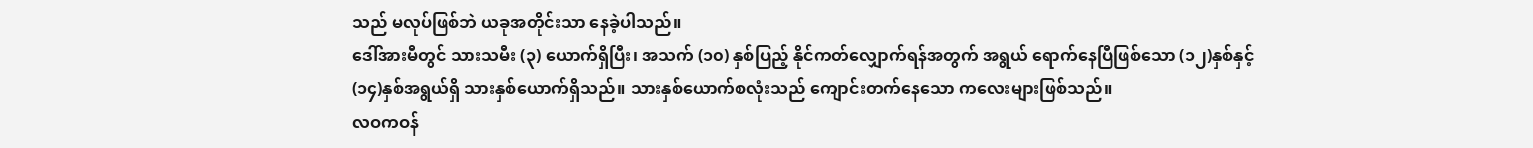သည် မလုပ်ဖြစ်ဘဲ ယခုအတိုင်းသာ နေခဲ့ပါသည်။
ဒေါ်အားမီတွင် သားသမီး (၃) ယောက်ရှိပြီး၊ အသက် (၁၀) နှစ်ပြည့် နိုင်ကတ်လျှောက်ရန်အတွက် အရွယ် ရောက်နေပြီဖြစ်သော (၁၂)နှစ်နှင့် (၁၄)နှစ်အရွယ်ရှိ သားနှစ်ယောက်ရှိသည်။ သားနှစ်ယောက်စလုံးသည် ကျောင်းတက်နေသော ကလေးများဖြစ်သည်။
လဝကဝန်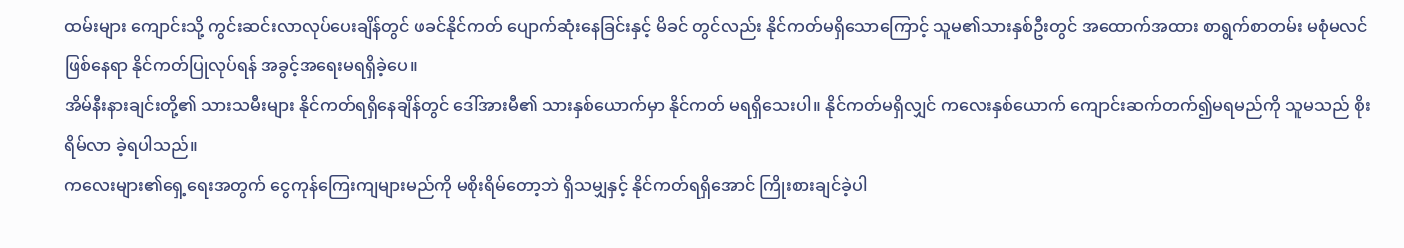ထမ်းများ ကျောင်းသို့ ကွင်းဆင်းလာလုပ်ပေးချိန်တွင် ဖခင်နိုင်ကတ် ပျောက်ဆုံးနေခြင်းနှင့် မိခင် တွင်လည်း နိုင်ကတ်မရှိသောကြောင့် သူမ၏သားနှစ်ဦးတွင် အထောက်အထား စာရွက်စာတမ်း မစုံမလင် ဖြစ်နေရာ နိုင်ကတ်ပြုလုပ်ရန် အခွင့်အရေးမရရှိခဲ့ပေ။
အိမ်နီးနားချင်းတို့၏ သားသမီးများ နိုင်ကတ်ရရှိနေချိန်တွင် ဒေါ်အားမီ၏ သားနှစ်ယောက်မှာ နိုင်ကတ် မရရှိသေးပါ။ နိုင်ကတ်မရှိလျှင် ကလေးနှစ်ယောက် ကျောင်းဆက်တက်၍မရမည်ကို သူမသည် စိုးရိမ်လာ ခဲ့ရပါသည်။
ကလေးများ၏ရှေ့ရေးအတွက် ငွေကုန်ကြေးကျများမည်ကို မစိုးရိမ်တော့ဘဲ ရှိသမျှနှင့် နိုင်ကတ်ရရှိအောင် ကြိုးစားချင်ခဲ့ပါ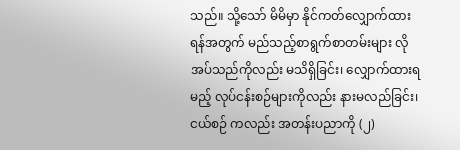သည်။ သို့သော် မိမိမှာ နိုင်ကတ်လျှောက်ထားရန်အတွက် မည်သည့်စာရွက်စာတမ်းများ လိုအပ်သည်ကိုလည်း မသိရှိခြင်း၊ လျှောက်ထားရမည့် လုပ်ငန်းစဉ်များကိုလည်း နားမလည်ခြင်း၊ ငယ်စဉ် ကလည်း အတန်းပညာကို (၂)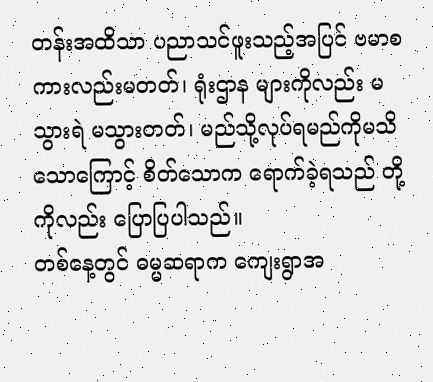တန်းအထိသာ ပညာသင်ဖူးသည့်အပြင် ဗမာစကားလည်းမတတ်၊ ရုံးဌာန များကိုလည်း မသွားရဲ မသွားတတ်၊ မည်သို့လုပ်ရမည်ကိုမသိသောကြောင့် စိတ်သောက ရောက်ခဲ့ရသည် တို့ကိုလည်း ပြောပြပါသည်။
တစ်နေ့တွင် ဓမ္မဆရာက ကျေးရွာအ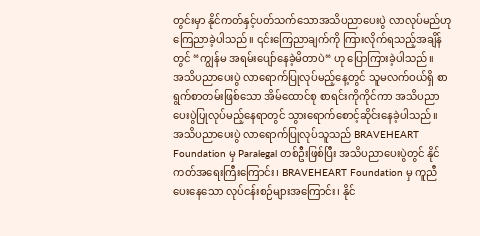တွင်းမှာ နိုင်ကတ်နှင့်ပတ်သက်သောအသိပညာပေးပွဲ လာလုပ်မည်ဟု ကြေညာခဲ့ပါသည်။ ၎င်းကြေညာချက်ကို ကြားလိုက်ရသည့်အချိန်တွင် “ကျွန်မ အရမ်းပျော်နေခဲ့မိတာပဲ“ ဟု ပြောကြားခဲ့ပါသည်။
အသိပညာပေးပွဲ လာရောက်ပြုလုပ်မည့်နေ့တွင် သူမလက်ဝယ်ရှိ စာရွက်စာတမ်းဖြစ်သော အိမ်ထောင်စု စာရင်းကိုကိုင်ကာ အသိပညာပေးပွဲပြုလုပ်မည့်နေရာတွင် သွားရောက်စောင့်ဆိုင်းနေခဲ့ပါသည်။
အသိပညာပေးပွဲ လာရောက်ပြုလုပ်သူသည် BRAVEHEART Foundation မှ Paralegal တစ်ဦးဖြစ်ပြီး အသိပညာပေးပွဲတွင် နိုင်ကတ်အရေးကြီးကြောင်း၊ BRAVEHEART Foundation မှ ကူညီပေးနေသော လုပ်ငန်းစဉ်များအကြောင်း၊ နိုင်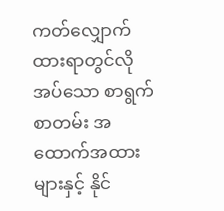ကတ်လျှောက်ထားရာတွင်လိုအပ်သော စာရွက်စာတမ်း အထောက်အထား များနှင့် နိုင်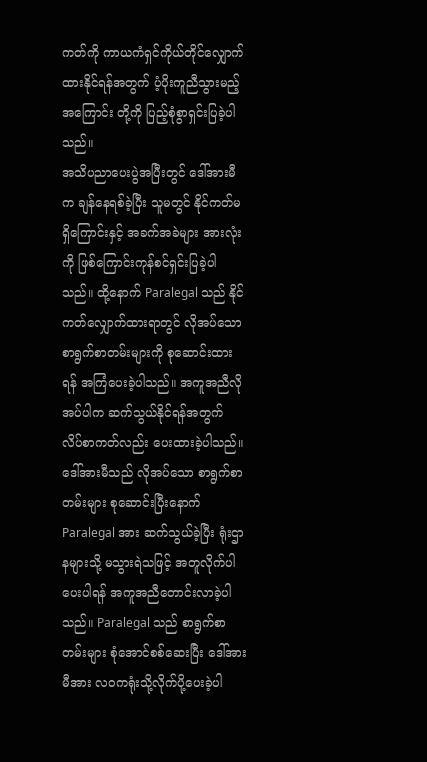ကတ်ကို ကာယကံရှင်ကိုယ်တိုင်လျှောက်ထားနိုင်ရန်အတွက် ပံ့ပိုးကူညီသွားမည့်အကြောင်း တို့ကို ပြည့်စုံစွာရှင်းပြခဲ့ပါသည်။
အသိပညာပေးပွဲအပြီးတွင် ဒေါ်အားမီက ချန်နေရစ်ခဲ့ပြီး သူမတွင် နိုင်ကတ်မရှိကြောင်းနှင့် အခက်အခဲများ အားလုံးကို ဖြစ်ကြောင်းကုန်စင်ရှင်းပြခဲ့ပါသည်။ ထို့နောက် Paralegal သည် နိုင်ကတ်လျှောက်ထားရာတွင် လိုအပ်သောစာရွက်စာတမ်းများကို စုဆောင်းထားရန် အကြံပေးခဲ့ပါသည်။ အကူအညီလိုအပ်ပါက ဆက်သွယ်နိုင်ရန်အတွက် လိပ်စာကတ်လည်း ပေးထားခဲ့ပါသည်။
ဒေါ်အားမီသည် လိုအပ်သော စာရွက်စာတမ်းများ စုဆောင်းပြီးနောက် Paralegal အား ဆက်သွယ်ခဲ့ပြီး ရုံးဌာနများသို့ မသွားရဲသဖြင့် အတူလိုက်ပါပေးပါရန် အကူအညီတောင်းလာခဲ့ပါသည်။ Paralegal သည် စာရွက်စာတမ်းများ စုံအောင်စစ်ဆေးပြီး ဒေါ်အားမီအား လဝကရုံးသို့လိုက်ပို့ပေးခဲ့ပါ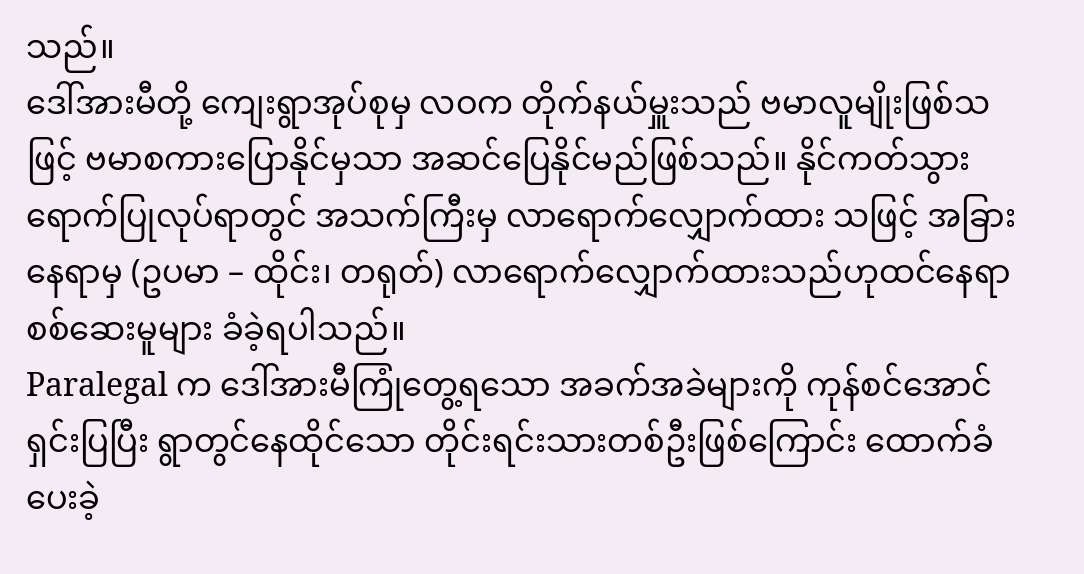သည်။
ဒေါ်အားမီတို့ ကျေးရွာအုပ်စုမှ လဝက တိုက်နယ်မှူးသည် ဗမာလူမျိုးဖြစ်သဖြင့် ဗမာစကားပြောနိုင်မှသာ အဆင်ပြေနိုင်မည်ဖြစ်သည်။ နိုင်ကတ်သွားရောက်ပြုလုပ်ရာတွင် အသက်ကြီးမှ လာရောက်လျှောက်ထား သဖြင့် အခြားနေရာမှ (ဥပမာ – ထိုင်း၊ တရုတ်) လာရောက်လျှောက်ထားသည်ဟုထင်နေရာ စစ်ဆေးမူများ ခံခဲ့ရပါသည်။
Paralegal က ဒေါ်အားမီကြုံတွေ့ရသော အခက်အခဲများကို ကုန်စင်အောင်ရှင်းပြပြီး ရွာတွင်နေထိုင်သော တိုင်းရင်းသားတစ်ဦးဖြစ်ကြောင်း ထောက်ခံပေးခဲ့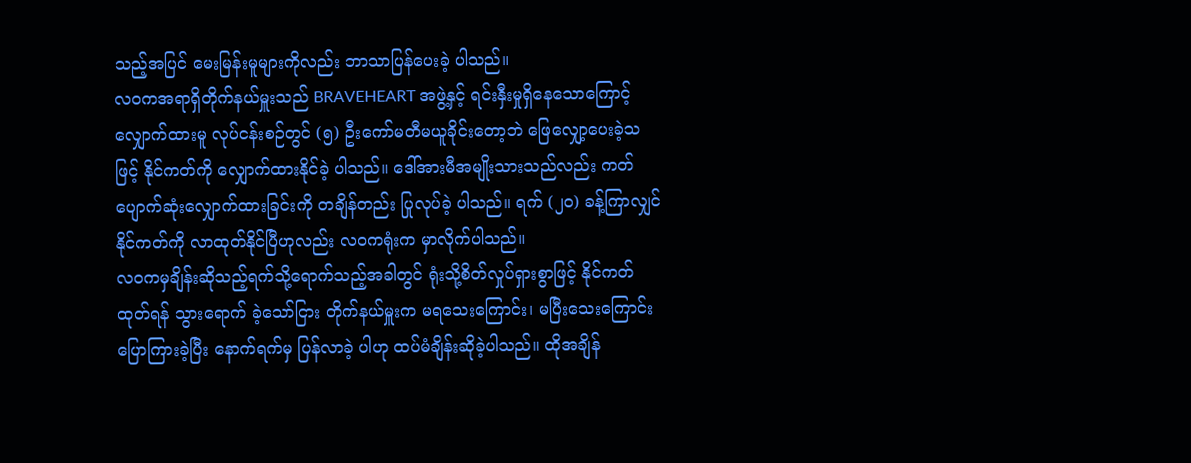သည့်အပြင် မေးမြန်းမူများကိုလည်း ဘာသာပြန်ပေးခဲ့ ပါသည်။
လဝကအရာရှိတိုက်နယ်မှူးသည် BRAVEHEART အဖွဲ့နှင့် ရင်းနှီးမှုရှိနေသောကြောင့် လျှောက်ထားမူ လုပ်ငန်းစဉ်တွင် (၅) ဦးကော်မတီမယူခိုင်းတော့ဘဲ ဖြေလျှော့ပေးခဲ့သဖြင့် နိုင်ကတ်ကို လျှောက်ထားနိုင်ခဲ့ ပါသည်။ ဒေါ်အားမီအမျိုးသားသည်လည်း ကတ်ပျောက်ဆုံးလျှောက်ထားခြင်းကို တချိန်တည်း ပြုလုပ်ခဲ့ ပါသည်။ ရက် (၂၀) ခန့်ကြာလျှင် နိုင်ကတ်ကို လာထုတ်နိုင်ပြီဟုလည်း လဝကရုံးက မှာလိုက်ပါသည်။
လဝကမှချိန်းဆိုသည့်ရက်သို့ရောက်သည့်အခါတွင် ရုံးသို့စိတ်လှုပ်ရှားစွာဖြင့် နိုင်ကတ်ထုတ်ရန် သွားရောက် ခဲ့သော်ငြား တိုက်နယ်မှူးက မရသေးကြောင်း၊ မပြီးသေးကြောင်းပြောကြားခဲ့ပြီး နောက်ရက်မှ ပြန်လာခဲ့ ပါဟု ထပ်မံချိန်းဆိုခဲ့ပါသည်။ ထိုအချိန်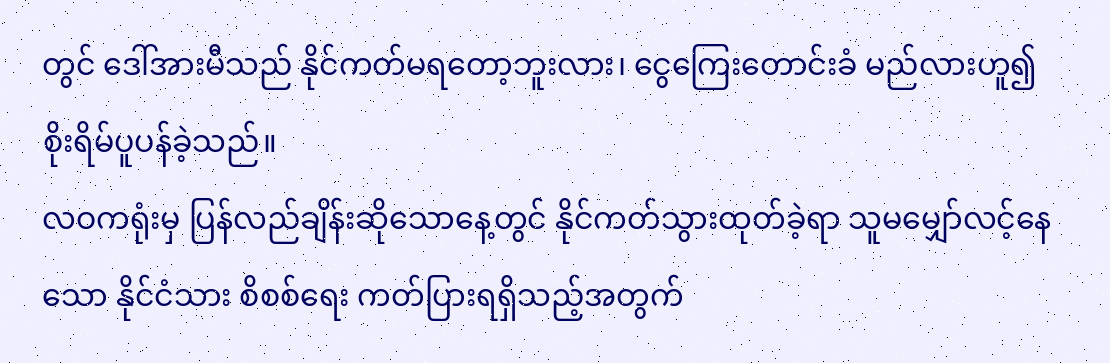တွင် ဒေါ်အားမီသည် နိုင်ကတ်မရတော့ဘူးလား၊ ငွေကြေးတောင်းခံ မည်လားဟူ၍ စိုးရိမ်ပူပန်ခဲ့သည်။
လဝကရုံးမှ ပြန်လည်ချိန်းဆိုသောနေ့တွင် နိုင်ကတ်သွားထုတ်ခဲ့ရာ သူမမျှော်လင့်နေသော နိုင်ငံသား စိစစ်ရေး ကတ်ပြားရရှိသည့်အတွက်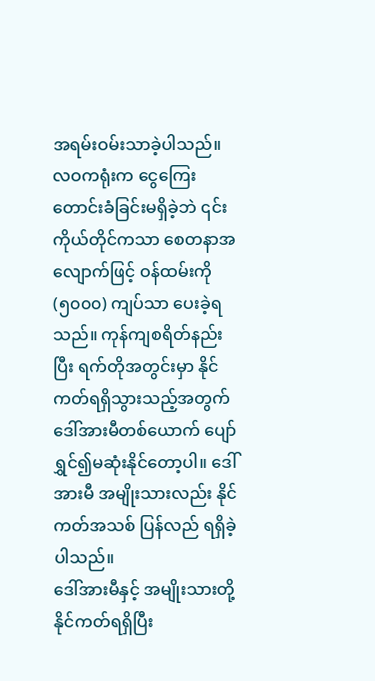အရမ်းဝမ်းသာခဲ့ပါသည်။
လဝကရုံးက ငွေကြေးတောင်းခံခြင်းမရှိခဲ့ဘဲ ၎င်းကိုယ်တိုင်ကသာ စေတနာအလျောက်ဖြင့် ဝန်ထမ်းကို (၅၀၀၀) ကျပ်သာ ပေးခဲ့ရသည်။ ကုန်ကျစရိတ်နည်းပြီး ရက်တိုအတွင်းမှာ နိုင်ကတ်ရရှိသွားသည့်အတွက် ဒေါ်အားမီတစ်ယောက် ပျော်ရွှင်၍မဆုံးနိုင်တော့ပါ။ ဒေါ်အားမီ အမျိုးသားလည်း နိုင်ကတ်အသစ် ပြန်လည် ရရှိခဲ့ပါသည်။
ဒေါ်အားမီနှင့် အမျိုးသားတို့ နိုင်ကတ်ရရှိပြီး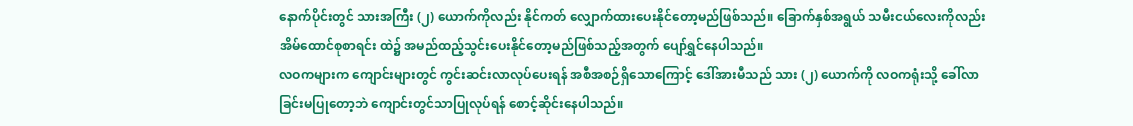နောက်ပိုင်းတွင် သားအကြီး (၂) ယောက်ကိုလည်း နိုင်ကတ် လျှောက်ထားပေးနိုင်တော့မည်ဖြစ်သည်။ ခြောက်နှစ်အရွယ် သမီးငယ်လေးကိုလည်း အိမ်ထောင်စုစာရင်း ထဲ၌ အမည်ထည့်သွင်းပေးနိုင်တော့မည်ဖြစ်သည့်အတွက် ပျော်ရွှင်နေပါသည်။
လဝကများက ကျောင်းများတွင် ကွင်းဆင်းလာလုပ်ပေးရန် အစီအစဉ်ရှိသောကြောင့် ဒေါ်အားမီသည် သား (၂) ယောက်ကို လဝကရုံးသို့ ခေါ်လာခြင်းမပြုတော့ဘဲ ကျောင်းတွင်သာပြုလုပ်ရန် စောင့်ဆိုင်းနေပါသည်။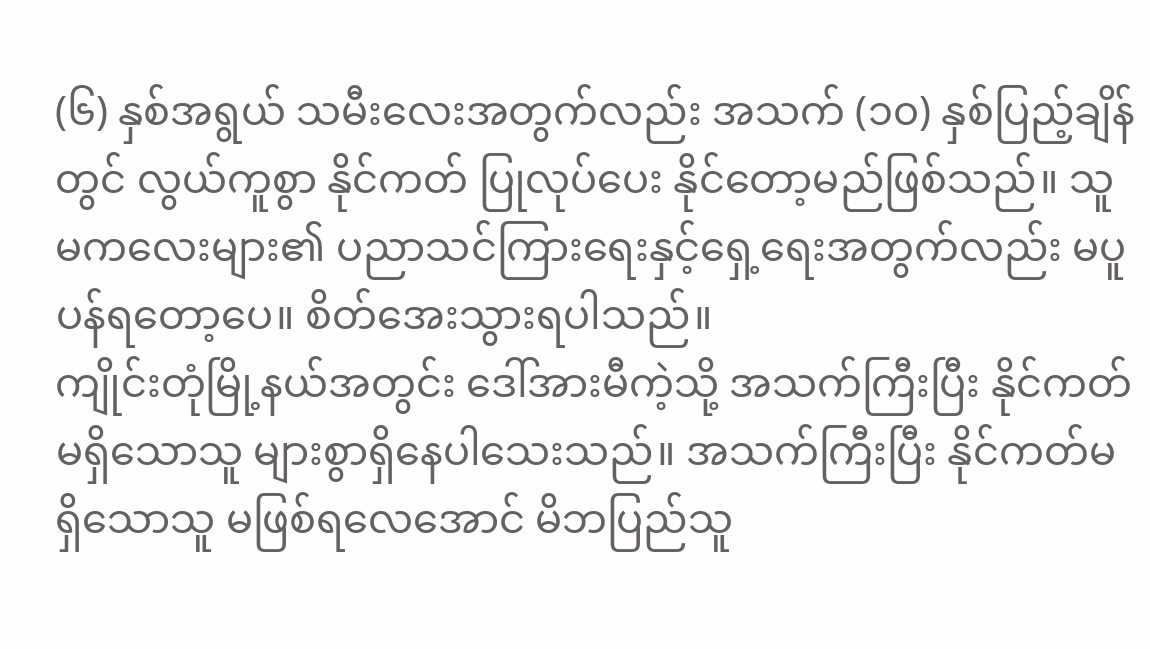(၆) နှစ်အရွယ် သမီးလေးအတွက်လည်း အသက် (၁၀) နှစ်ပြည့်ချိန်တွင် လွယ်ကူစွာ နိုင်ကတ် ပြုလုပ်ပေး နိုင်တော့မည်ဖြစ်သည်။ သူမကလေးများ၏ ပညာသင်ကြားရေးနှင့်ရှေ့ရေးအတွက်လည်း မပူပန်ရတော့ပေ။ စိတ်အေးသွားရပါသည်။
ကျိုင်းတုံမြို့နယ်အတွင်း ဒေါ်အားမီကဲ့သို့ အသက်ကြီးပြီး နိုင်ကတ်မရှိသောသူ များစွာရှိနေပါသေးသည်။ အသက်ကြီးပြီး နိုင်ကတ်မရှိသောသူ မဖြစ်ရလေအောင် မိဘပြည်သူ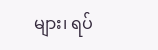များ၊ ရပ်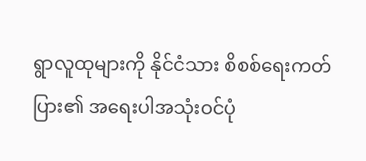ရွာလူထုများကို နိုင်ငံသား စိစစ်ရေးကတ်ပြား၏ အရေးပါအသုံးဝင်ပုံ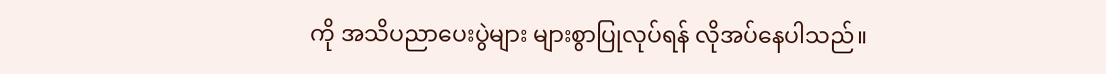ကို အသိပညာပေးပွဲများ များစွာပြုလုပ်ရန် လိုအပ်နေပါသည်။